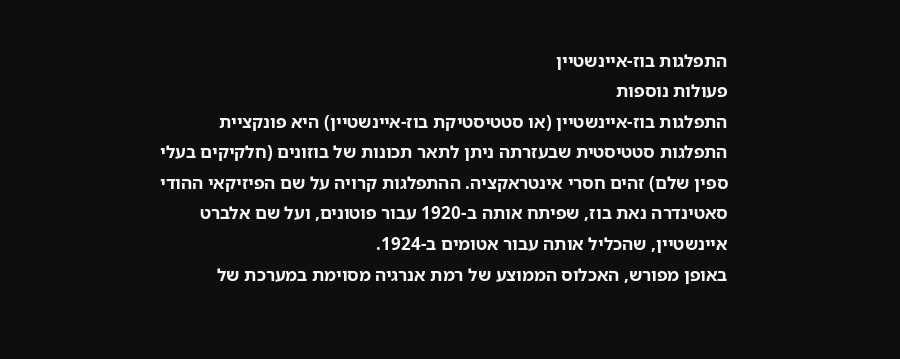התפלגות בוז-איינשטיין
פעולות נוספות
התפלגות בוז-איינשטיין (או סטטיסטיקת בוז-איינשטיין) היא פונקציית התפלגות סטטיסטית שבעזרתה ניתן לתאר תכונות של בוזונים (חלקיקים בעלי ספין שלם) זהים חסרי אינטראקציה. ההתפלגות קרויה על שם הפיזיקאי ההודי סאטינדרה נאת בוז, שפיתח אותה ב-1920 עבור פוטונים, ועל שם אלברט איינשטיין, שהכליל אותה עבור אטומים ב-1924.
באופן מפורש, האכלוס הממוצע של רמת אנרגיה מסוימת במערכת של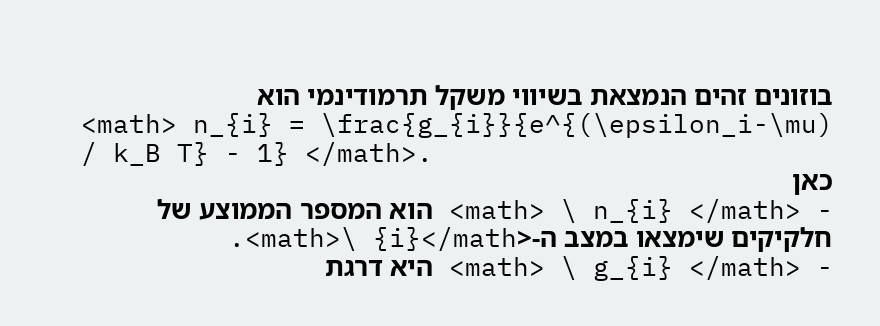בוזונים זהים הנמצאת בשיווי משקל תרמודינמי הוא
<math> n_{i} = \frac{g_{i}}{e^{(\epsilon_i-\mu) / k_B T} - 1} </math>.
כאן
- <math> \ n_{i} </math> הוא המספר הממוצע של חלקיקים שימצאו במצב ה-<math>\ {i}</math>.
- <math> \ g_{i} </math> היא דרגת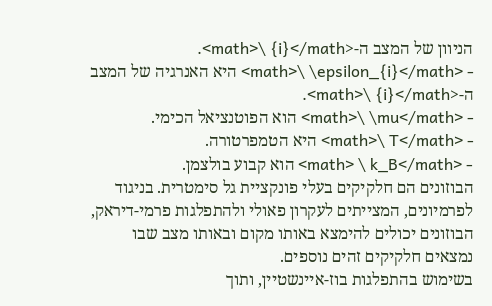הניוון של המצב ה-<math>\ {i}</math>.
- <math>\ \epsilon_{i}</math> היא האנרגיה של המצב ה-<math>\ {i}</math>.
- <math>\ \mu</math> הוא הפוטנציאל הכימי.
- <math>\ T</math> היא הטמפרטורה.
- <math> \ k_B</math> הוא קבוע בולצמן.
הבוזונים הם חלקיקים בעלי פונקציית גל סימטרית. בניגוד לפרמיונים, המצייתים לעקרון פאולי ולהתפלגות פרמי-דיראק, הבוזונים יכולים להימצא באותו מקום ובאותו מצב שבו נמצאים חלקיקים זהים נוספים.
בשימוש בהתפלגות בוז-איינשטיין, ותוך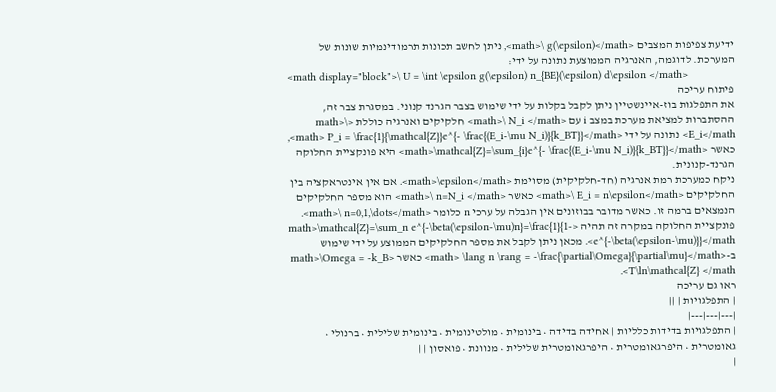ידיעת צפיפות המצבים <math>\ g(\epsilon)</math>, ניתן לחשב תכונות תרמודינמיות שונות של המערכת. לדוגמה, האנרגיה הממוצעת נתונה על ידי:
<math display="block">\ U = \int \epsilon g(\epsilon) n_{BE}(\epsilon) d\epsilon </math>
פיתוח עריכה
את התפלגות בוז-איינשטיין ניתן לקבל בקלות על ידי שימוש בצבר הגרנד קנוני. במסגרת צבר זה, ההסתברות למציאת מערכת במצב i עם <math>\ N_i </math> חלקיקים ואנרגיה כוללת <math>\ E_i</math> נתונה על ידי <math> P_i = \frac{1}{\mathcal{Z}}e^{- \frac{(E_i-\mu N_i)}{k_BT}}</math>, כאשר <math>\mathcal{Z}=\sum_{i}e^{- \frac{(E_i-\mu N_i)}{k_BT}}</math> היא פונקציית החלוקה הגרנד-קנונית.
ניקח כמערכת רמת אנרגיה (חד-חלקיקית) מסוימת <math>\epsilon</math>. אם אין אינטראקציה בין החלקיקים <math>\ E_i = n\epsilon</math> כאשר <math>\ n=N_i </math> הוא מספר החלקיקים הנמצאים ברמה זו. כאשר מדובר בבוזונים אין הגבלה על ערכי n כלומר <math>\ n=0,1,\dots</math>. פונקציית החלוקה במקרה זה תהיה <math>\mathcal{Z}=\sum_n e^{-\beta(\epsilon-\mu)n}=\frac{1}{1-e^{-\beta(\epsilon-\mu)}}</math>. מכאן ניתן לקבל את מספר החלקיקים הממוצע על ידי שימוש ב-<math> \lang n \rang = -\frac{\partial\Omega}{\partial\mu}</math> כאשר <math>\Omega = -k_B T\ln\mathcal{Z} </math>.
ראו גם עריכה
| התפלגויות | ||
|---|---|---|
| התפלגויות בדידות כלליות | אחידה בדידה • בינומית • מולטינומית • בינומית שלילית • ברנולי • גאומטרית • היפרגאומטרית • היפרגאומטרית שלילית • מנוונת • פואסון | |
|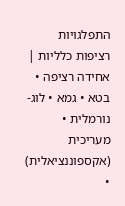התפלגויות רציפות כלליות | אחידה רציפה • בטא • גמא • לוג-נורמלית • מעריכית (אקספוננציאלית) •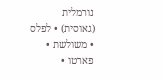נורמלית (גאוסית) • לפלס • משולשת • פארטו •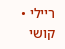ריילי • קושי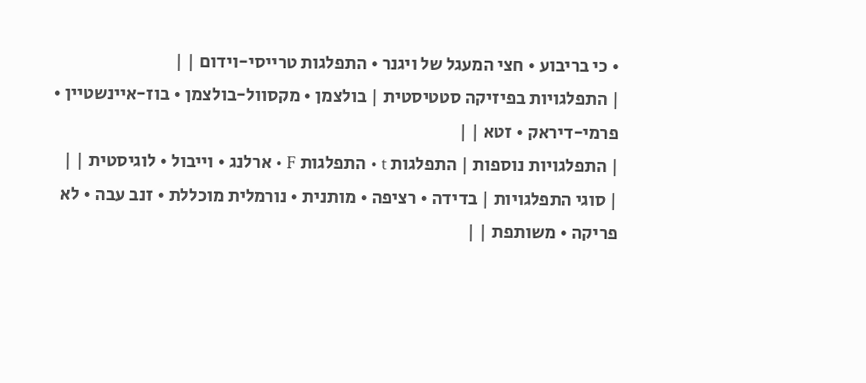• כי בריבוע • חצי המעגל של ויגנר • התפלגות טרייסי-וידום | |
| התפלגויות בפיזיקה סטטיסטית | בולצמן • מקסוול-בולצמן • בוז-איינשטיין • פרמי-דיראק • זטא | |
| התפלגויות נוספות | התפלגות t • התפלגות F • ארלנג • וייבול • לוגיסטית | |
| סוגי התפלגויות | בדידה • רציפה • מותנית • נורמלית מוכללת • זנב עבה • לא פריקה • משותפת | |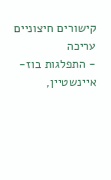קישורים חיצוניים עריכה
- התפלגות בוז-איינשטיין,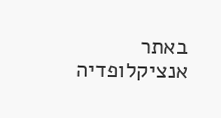באתר אנציקלופדיה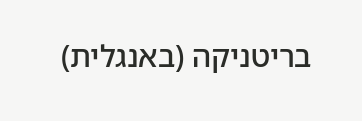בריטניקה (באנגלית)